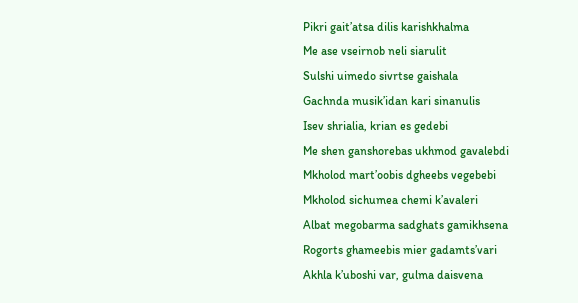Pikri gait’atsa dilis karishkhalma
Me ase vseirnob neli siarulit
Sulshi uimedo sivrtse gaishala
Gachnda musik’idan kari sinanulis
Isev shrialia, krian es gedebi
Me shen ganshorebas ukhmod gavalebdi
Mkholod mart’oobis dgheebs vegebebi
Mkholod sichumea chemi k’avaleri
Albat megobarma sadghats gamikhsena
Rogorts ghameebis mier gadamts’vari
Akhla k’uboshi var, gulma daisvena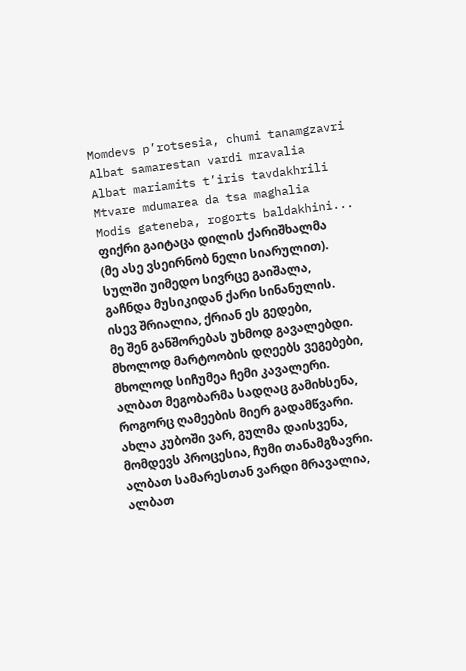Momdevs p’rotsesia, chumi tanamgzavri
Albat samarestan vardi mravalia
Albat mariamits t’iris tavdakhrili
Mtvare mdumarea da tsa maghalia
Modis gateneba, rogorts baldakhini...
ფიქრი გაიტაცა დილის ქარიშხალმა
(მე ასე ვსეირნობ ნელი სიარულით).
სულში უიმედო სივრცე გაიშალა,
გაჩნდა მუსიკიდან ქარი სინანულის.
ისევ შრიალია, ქრიან ეს გედები,
მე შენ განშორებას უხმოდ გავალებდი.
მხოლოდ მარტოობის დღეებს ვეგებები,
მხოლოდ სიჩუმეა ჩემი კავალერი.
ალბათ მეგობარმა სადღაც გამიხსენა,
როგორც ღამეების მიერ გადამწვარი.
ახლა კუბოში ვარ, გულმა დაისვენა,
მომდევს პროცესია, ჩუმი თანამგზავრი.
ალბათ სამარესთან ვარდი მრავალია,
ალბათ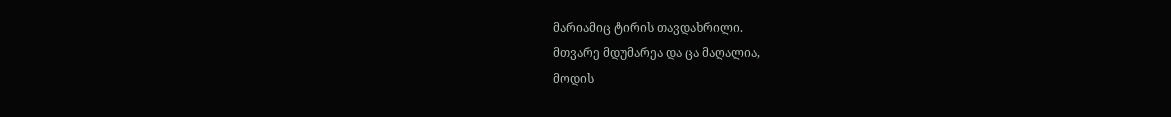მარიამიც ტირის თავდახრილი.
მთვარე მდუმარეა და ცა მაღალია,
მოდის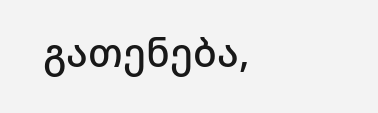გათენება,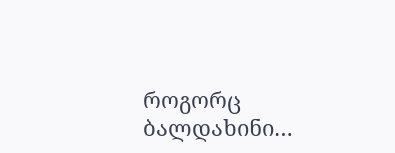როგორც ბალდახინი…